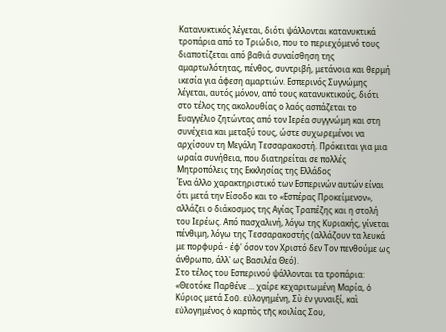Κατανυκτικός λέγεται, διότι ψάλλονται κατανυκτικά τροπάρια από το Τριώδιο, που το περιεχόμενό τους διαποτίζεται από βαθιά συναίσθηση της αμαρτωλότητας, πένθος, συντριβή, μετάνοια και θερμή ικεσία για άφεση αμαρτιών. Εσπερινός Συγνώμης λέγεται, αυτός μόνον, από τους κατανυκτικούς, διότι στο τέλος της ακολουθίας ο λαός ασπάζεται το Ευαγγέλιο ζητώντας από τον Ιερέα συγγνώμη και στη συνέχεια και μεταξύ τους, ώστε συχωρεμένοι να αρχίσουν τη Μεγάλη Τεσσαρακοστή. Πρόκειται για μια ωραία συνήθεια, που διατηρείται σε πολλές Μητροπόλεις της Εκκλησίας της Ελλάδος
Ένα άλλο χαρακτηριστικό των Εσπερινών αυτών είναι ότι μετά την Είσοδο και το «Εσπέρας Προκείμενον», αλλάζει ο διάκοσμος της Αγίας Τραπέζης και η στολή του Ιερέως. Από πασχαλινή, λόγω της Κυριακής, γίνεται πένθιμη, λόγω της Τεσσαρακοστής (αλλάζουν τα λευκά με πορφυρά - έφ' όσον τον Χριστό δεν Τον πενθούμε ως άνθρωπο, άλλ' ως Βασιλέα Θεό).
Στο τέλος του Εσπερινού ψάλλονται τα τροπάρια: «Θεοτόκε Παρθένε ... χαίρε κεχαριτωμένη Μαρία, ὁ Κύριος μετά Σοῦ. εὐλογημένη, Σὺ ἐν γυναιξί, καὶ εὐλογημένος ὁ καρπὸς τῆς κοιλίας Σου,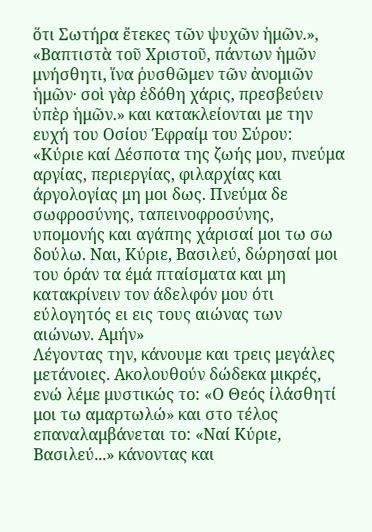ὅτι Σωτήρα ἔτεκες τῶν ψυχῶν ἡμῶν.», «Βαπτιστὰ τοῦ Χριστοῦ, πάντων ἡμῶν μνήσθητι, ἵνα ῥυσθῶμεν τῶν ἀνομιῶν ἡμῶν· σοὶ γὰρ ἐδόθη χάρις, πρεσβεύειν ὑπὲρ ἡμῶν.» και κατακλείονται με την ευχή του Οσίου Έφραίμ του Σύρου:
«Κύριε καί Δέσποτα της ζωής μου, πνεύμα αργίας, περιεργίας, φιλαρχίας και άργολογίας μη μοι δως. Πνεύμα δε σωφροσύνης, ταπεινοφροσύνης, υπομονής και αγάπης χάρισαί μοι τω σω δούλω. Ναι, Κύριε, Βασιλεύ, δώρησαί μοι του όράν τα έμά πταίσματα και μη κατακρίνειν τον άδελφόν μου ότι εύλογητός ει εις τους αιώνας των αιώνων. Αμήν»
Λέγοντας την, κάνουμε και τρεις μεγάλες μετάνοιες. Ακολουθούν δώδεκα μικρές, ενώ λέμε μυστικώς το: «Ο Θεός ίλάσθητί μοι τω αμαρτωλώ» και στο τέλος επαναλαμβάνεται το: «Ναί Κύριε, Βασιλεύ...» κάνοντας και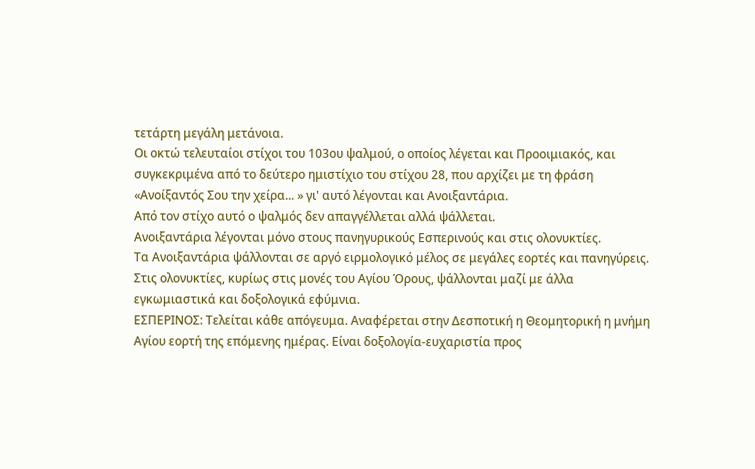τετάρτη μεγάλη μετάνοια.
Οι οκτώ τελευταίοι στίχοι του 103ου ψαλμού, ο οποίος λέγεται και Προοιμιακός, και συγκεκριμένα από το δεύτερο ημιστίχιο του στίχου 28, που αρχίζει με τη φράση «Ανοίξαντός Σου την χείρα... » γι' αυτό λέγονται και Ανοιξαντάρια.
Από τον στίχο αυτό ο ψαλμός δεν απαγγέλλεται αλλά ψάλλεται.
Ανοιξαντάρια λέγονται μόνο στους πανηγυρικούς Εσπερινούς και στις ολονυκτίες.
Τα Ανοιξαντάρια ψάλλονται σε αργό ειρμολογικό μέλος σε μεγάλες εορτές και πανηγύρεις.
Στις ολονυκτίες, κυρίως στις μονές του Αγίου Όρους, ψάλλονται μαζί με άλλα εγκωμιαστικά και δοξολογικά εφύμνια.
ΕΣΠΕΡΙΝΟΣ: Τελείται κάθε απόγευμα. Αναφέρεται στην Δεσποτική η Θεομητορική η μνήμη Αγίου εορτή της επόμενης ημέρας. Είναι δοξολογία-ευχαριστία προς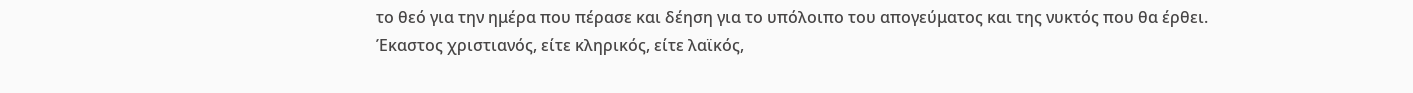το θεό για την ημέρα που πέρασε και δέηση για το υπόλοιπο του απογεύματος και της νυκτός που θα έρθει.
Έκαστος χριστιανός, είτε κληρικός, είτε λαϊκός,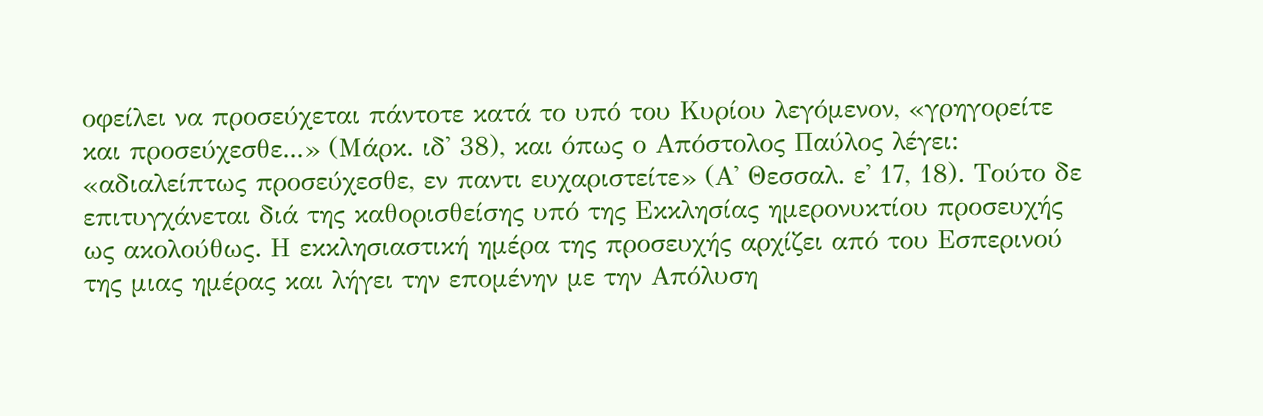οφείλει να προσεύχεται πάντοτε κατά το υπό του Κυρίου λεγόμενον, «γρηγορείτε και προσεύχεσθε...» (Μάρκ. ιδ' 38), και όπως ο Απόστολος Παύλος λέγει: «αδιαλείπτως προσεύχεσθε, εν παντι ευχαριστείτε» (Α' Θεσσαλ. ε' 17, 18). Τούτο δε επιτυγχάνεται διά της καθορισθείσης υπό της Εκκλησίας ημερονυκτίου προσευχής ως ακολούθως. Η εκκλησιαστική ημέρα της προσευχής αρχίζει από του Εσπερινού της μιας ημέρας και λήγει την επομένην με την Απόλυση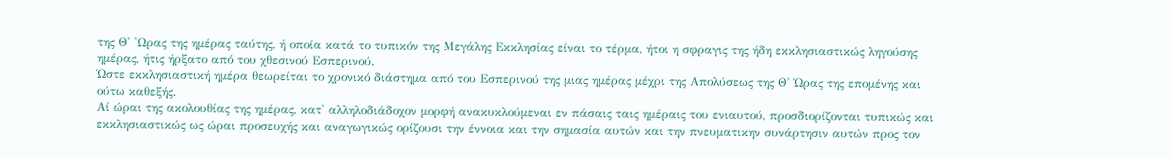της Θ' 'Ωρας της ημέρας ταύτης, ή οποία κατά το τυπικόν της Μεγάλης Εκκλησίας είναι το τέρμα, ήτοι η σφραγις της ήδη εκκλησιαστικώς ληγούσης ημέρας, ήτις ήρξατο από του χθεσινού Εσπερινού.
Ώστε εκκλησιαστική ημέρα θεωρείται το χρονικό διάστημα από του Εσπερινού της μιας ημέρας μέχρι της Απολύσεως της Θ' Ώρας της επομένης και ούτω καθεξής.
Αί ώραι της ακολουθίας της ημέρας, κατ' αλληλοδιάδοχον μορφή ανακυκλούμεναι εν πάσαις ταις ημέραις του ενιαυτού, προσδιορίζονται τυπικώς και εκκλησιαστικώς ως ώραι προσευχής και αναγωγικώς ορίζουσι την έννοια και την σημασία αυτών και την πνευματικην συνάρτησιν αυτών προς τον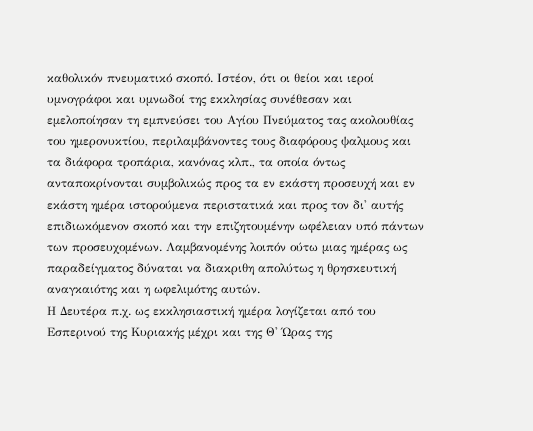καθολικόν πνευματικό σκοπό. Ιστέον, ότι οι θείοι και ιεροί υμνογράφοι και υμνωδοί της εκκλησίας συνέθεσαν και εμελοποίησαν τη εμπνεύσει του Αγίου Πνεύματος τας ακολουθίας του ημερονυκτίου, περιλαμβάνοντες τους διαφόρους ψαλμους και τα διάφορα τροπάρια, κανόνας κλπ., τα οποία όντως ανταποκρίνονται συμβολικώς προς τα εν εκάστη προσευχή και εν εκάστη ημέρα ιστορούμενα περιστατικά και προς τον δι' αυτής επιδιωκόμενον σκοπό και την επιζητουμένην ωφέλειαν υπό πάντων των προσευχομένων. Λαμβανομένης λοιπόν ούτω μιας ημέρας ως παραδείγματος δύναται να διακριθη απολύτως η θρησκευτική αναγκαιότης και η ωφελιμότης αυτών.
Η Δευτέρα π.χ. ως εκκλησιαστική ημέρα λογίζεται από του Εσπερινού της Κυριακής μέχρι και της Θ' Ώρας της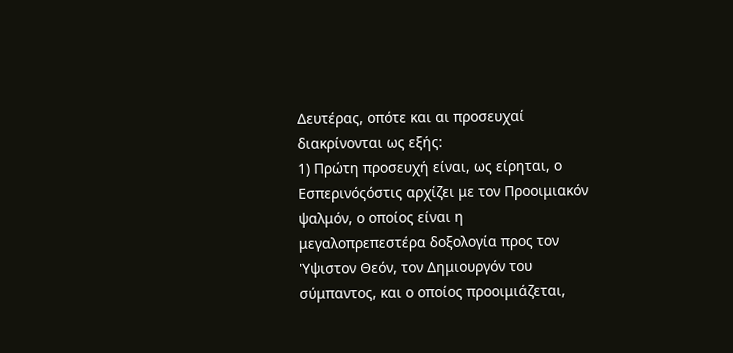Δευτέρας, οπότε και αι προσευχαί διακρίνονται ως εξής:
1) Πρώτη προσευχή είναι, ως είρηται, ο Εσπερινόςόστις αρχίζει με τον Προοιμιακόν ψαλμόν, ο οποίος είναι η μεγαλοπρεπεστέρα δοξολογία προς τον 'Υψιστον Θεόν, τον Δημιουργόν του σύμπαντος, και ο οποίος προοιμιάζεται,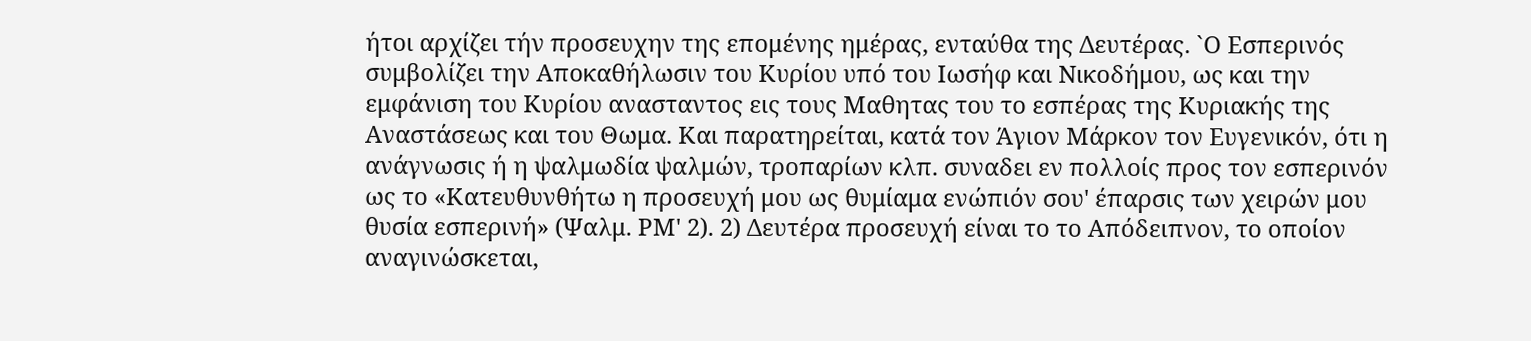ήτοι αρχίζει τήν προσευχην της επομένης ημέρας, ενταύθα της Δευτέρας. `Ο Εσπερινός συμβολίζει την Αποκαθήλωσιν του Κυρίου υπό του Ιωσήφ και Νικοδήμου, ως και την εμφάνιση του Κυρίου ανασταντος εις τους Μαθητας του το εσπέρας της Κυριακής της Αναστάσεως και του Θωμα. Και παρατηρείται, κατά τον Άγιον Μάρκον τον Ευγενικόν, ότι η ανάγνωσις ή η ψαλμωδία ψαλμών, τροπαρίων κλπ. συναδει εν πολλοίς προς τον εσπερινόν ως το «Κατευθυνθήτω η προσευχή μου ως θυμίαμα ενώπιόν σου' έπαρσις των χειρών μου θυσία εσπερινή» (Ψαλμ. ΡΜ' 2). 2) Δευτέρα προσευχή είναι το το Απόδειπνον, το οποίον αναγινώσκεται,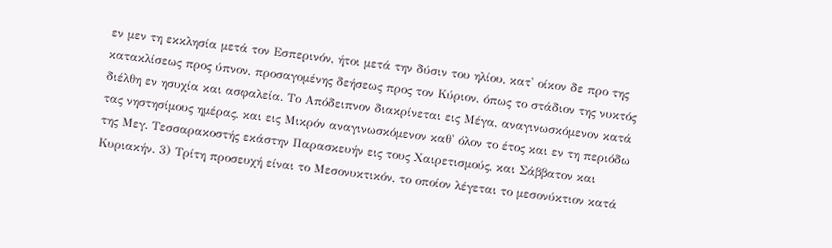εν μεν τη εκκλησία μετά τον Εσπερινόν, ήτοι μετά την δύσιν του ηλίου, κατ' οίκον δε προ της κατακλίσεως προς ύπνον, προσαγομένης δεήσεως προς τον Κύριον, όπως το στάδιον της νυκτός διέλθη εν ησυχία και ασφαλεία. Το Απόδειπνον διακρίνεται εις Μέγα, αναγινωσκόμενον κατά τας νηστησίμους ημέρας, και εις Μικρόν αναγινωσκόμενον καθ' όλον το έτος και εν τη περιόδω της Μεγ. Τεσσαρακοστής εκάστην Παρασκευήν εις τους Χαιρετισμούς, και Σάββατον και Κυριακήν. 3) Τρίτη προσευχή είναι το Μεσονυκτικόν, το οποίον λέγεται το μεσονύκτιον κατά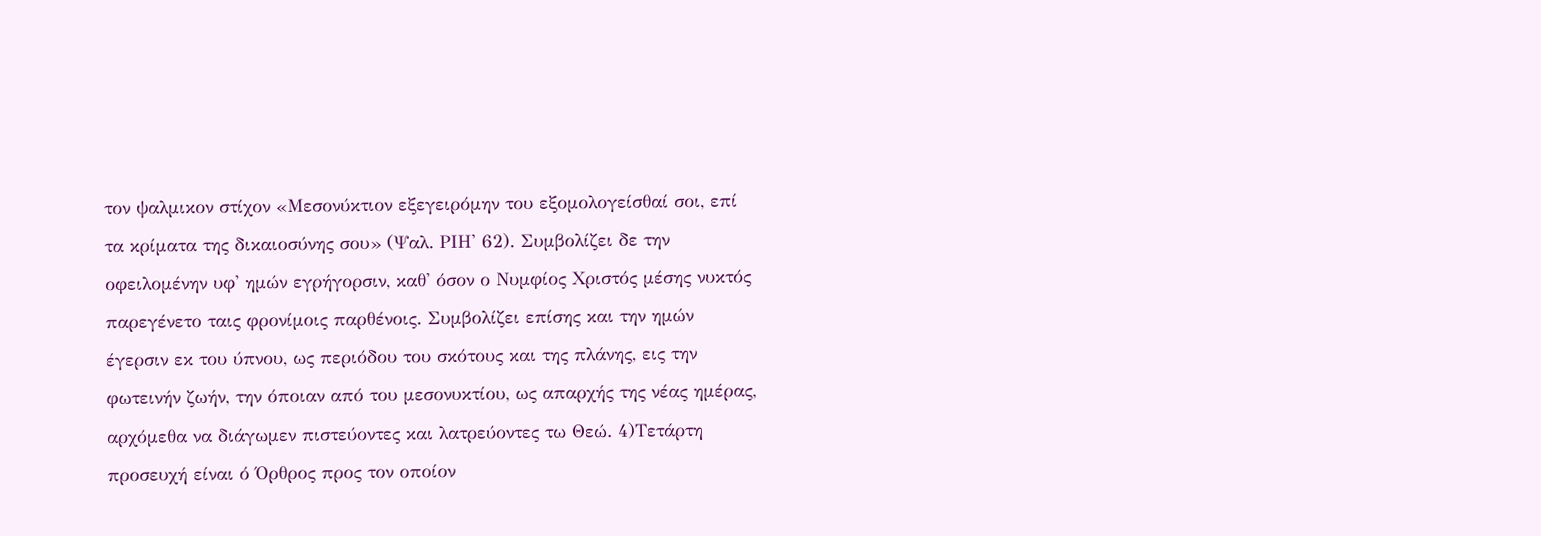τον ψαλμικον στίχον «Μεσονύκτιον εξεγειρόμην του εξομολογείσθαί σοι, επί τα κρίματα της δικαιοσύνης σου» (Ψαλ. ΡΙΗ' 62). Συμβολίζει δε την οφειλομένην υφ' ημών εγρήγορσιν, καθ' όσον ο Νυμφίος Χριστός μέσης νυκτός παρεγένετο ταις φρονίμοις παρθένοις. Συμβολίζει επίσης και την ημών έγερσιν εκ του ύπνου, ως περιόδου του σκότους και της πλάνης, εις την φωτεινήν ζωήν, την όποιαν από του μεσονυκτίου, ως απαρχής της νέας ημέρας, αρχόμεθα να διάγωμεν πιστεύοντες και λατρεύοντες τω Θεώ. 4)Τετάρτη προσευχή είναι ό Όρθρος προς τον οποίον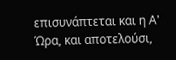επισυνάπτεται και η Α' Ώρα, και αποτελούσι,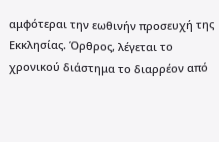αμφότεραι την εωθινήν προσευχή της Εκκλησίας. Όρθρος, λέγεται το χρονικού διάστημα το διαρρέον από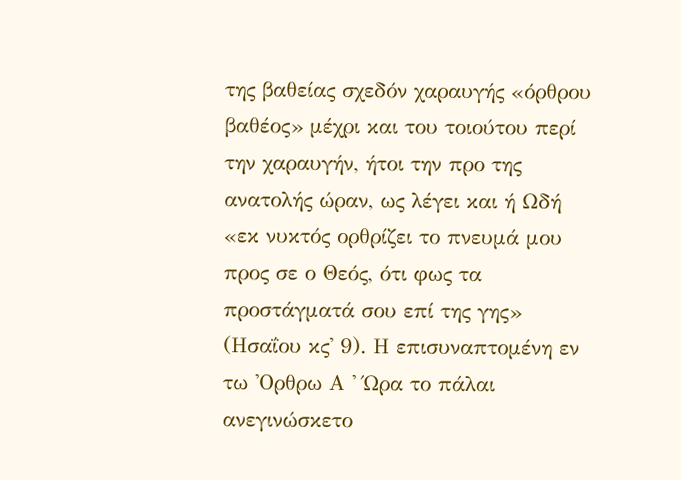της βαθείας σχεδόν χαραυγής «όρθρου βαθέος» μέχρι και του τοιούτου περί την χαραυγήν, ήτοι την προ της ανατολής ώραν, ως λέγει και ή Ωδή «εκ νυκτός ορθρίζει το πνευμά μου προς σε ο Θεός, ότι φως τα προστάγματά σου επί της γης» (Ησαΐου κς' 9). Η επισυναπτομένη εν τω 'Ορθρω Α ' Ώρα το πάλαι ανεγινώσκετο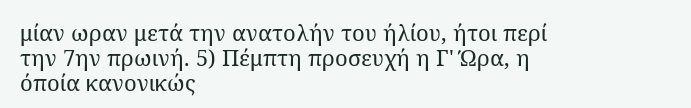μίαν ωραν μετά την ανατολήν του ήλίου, ήτοι περί την 7ην πρωινή. 5) Πέμπτη προσευχή η Γ' Ώρα, η όποία κανονικώς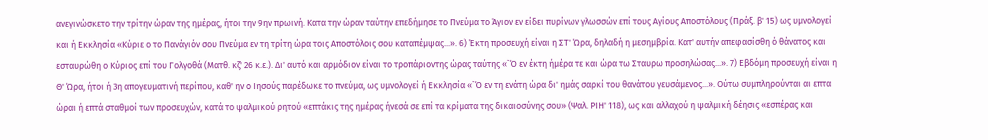ανεγινώσκετο την τρίτην ώραν της ημέρας, ήτοι την 9ην πρωινή. Κατα την ώραν ταύτην επεδήμησε το Πνεύμα το Άγιον εν είδει πυρίνων γλωσσών επί τους Αγίους Αποστόλους (Πράξ. β' 15) ως υμνολογεί και ή Εκκλησία «Κύριε ο το Πανάγιόν σου Πνεύμα εν τη τρίτη ώρα τοις Αποστόλοις σου καταπέμψας...». 6) Έκτη προσευχή είναι η ΣΤ' Ώρα, δηλαδή η μεσημβρία. Κατ' αυτήν απεφασίσθη ό θάνατος και εσταυρώθη ο Κύριος επί του Γολγοθά (Ματθ. κζ' 26 κ.ε.). Δι' αυτό και αρμόδιον είναι το τροπάριοντης ώρας ταύτης «`Ό εν έκτη ήμέρα τε και ώρα τω Σταυρω προσηλώσας...». 7) Εβδόμη προσευχή είναι η Θ' Ώρα, ήτοι ή 3η απογευματινή περίπου, καθ' ην o Ιησούς παρέδωκε το πνεύμα, ως υμνολογεί ή Εκκλησία «`Ό εν τη ενάτη ώρα δι' ημάς σαρκί του θανάτου γευσάμενος...». Ούτω συμπληρούνται αι επτα ώραι ή επτά σταθμοί των προσευχών, κατά το ψαλμικού ρητού «επτάκις της ημέρας ήνεσά σε επί τα κρίματα της δικαιοσύνης σου» (Ψαλ. ΡΙΗ' 118), ως και αλλαχού η ψαλμική δέησις «εσπέρας και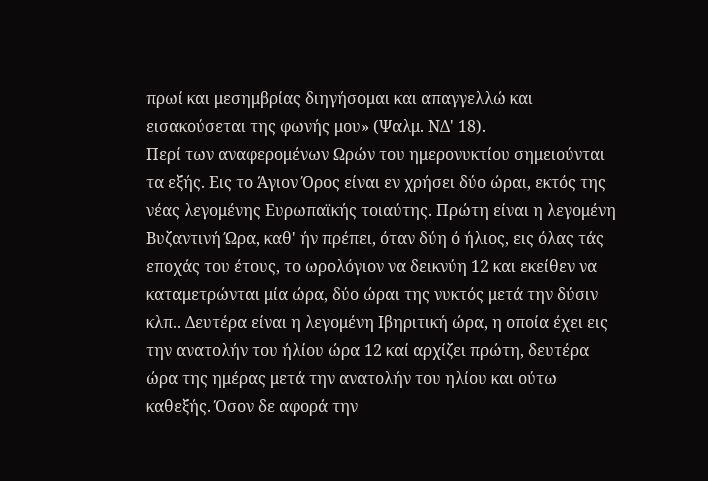πρωί και μεσημβρίας διηγήσομαι και απαγγελλώ και εισακούσεται της φωνής μου» (Ψαλμ. ΝΔ' 18).
Περί των αναφερομένων Ωρών του ημερονυκτίου σημειούνται τα εξής. Εις το Άγιον Όρος είναι εν χρήσει δύο ώραι, εκτός της νέας λεγομένης Ευρωπαϊκής τοιαύτης. Πρώτη είναι η λεγομένη Βυζαντινή Ώρα, καθ' ήν πρέπει, όταν δύη ό ήλιος, εις όλας τάς εποχάς του έτους, το ωρολόγιον να δεικνύη 12 και εκείθεν να καταμετρώνται μία ώρα, δύο ώραι της νυκτός μετά την δύσιν κλπ.. Δευτέρα είναι η λεγομένη Ιβηριτική ώρα, η οποία έχει εις την ανατολήν του ήλίου ώρα 12 καί αρχίζει πρώτη, δευτέρα ώρα της ημέρας μετά την ανατολήν του ηλίου και ούτω καθεξής. Όσον δε αφορά την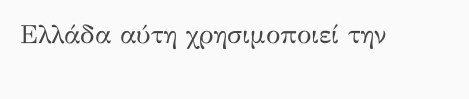Ελλάδα αύτη χρησιμοποιεί την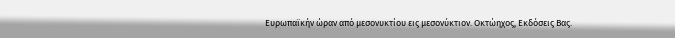Ευρωπαϊκήν ώραν από μεσονυκτίου εις μεσονύκτιον. Οκτώηχος, Εκδόσεις Βας.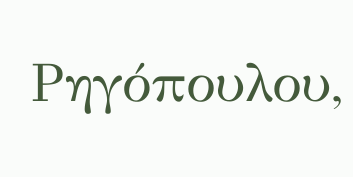Ρηγόπουλου,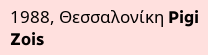1988, Θεσσαλονίκη Pigi Zois